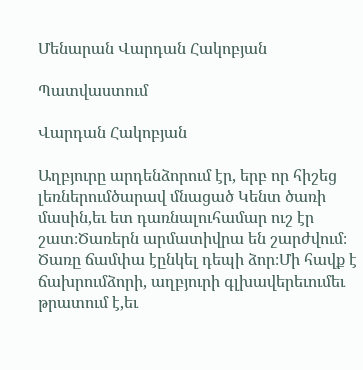Մենարան Վարդան Հակոբյան

Պատվաստում

Վարդան Հակոբյան

Աղբյուրը արդենձորում էր, երբ որ հիշեց լեռներումծարավ մնացած Կենտ ծառի մասին,եւ ետ դառնալուհամար ուշ էր շատ։Ծառերն արմատիվրա են շարժվում։ Ծառը ճամփա էընկել դեպի ձոր։Մի հավք է ճախրումձորի, աղբյուրի գլխավերեւումեւ թրատում է,եւ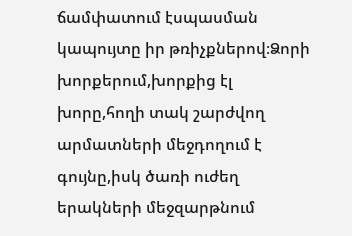ճամփատում էսպասման կապույտը իր թռիչքներով։Ձորի խորքերում,խորքից էլ խորը,հողի տակ շարժվող արմատների մեջդողում է գույնը,իսկ ծառի ուժեղ երակների մեջզարթնում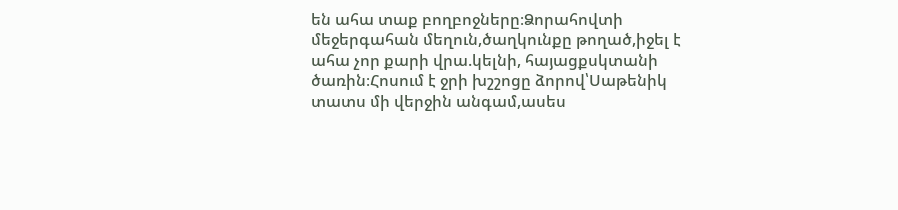են ահա տաք բողբոջները։Ձորահովտի մեջերգահան մեղուն,ծաղկունքը թողած,իջել է ահա չոր քարի վրա.կելնի, հայացքսկտանի ծառին։Հոսում է ջրի խշշոցը ձորով՝Սաթենիկ տատս մի վերջին անգամ,ասես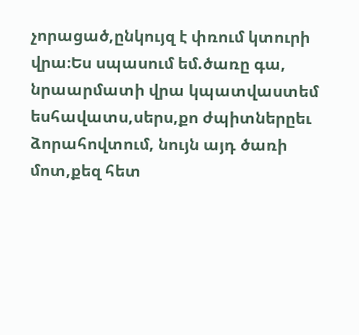չորացած,ընկույզ է փռում կտուրի վրա։Ես սպասում եմ.ծառը գա, նրաարմատի վրա կպատվաստեմ եսհավատս,սերս,քո ժպիտներըեւ ձորահովտում, նույն այդ ծառի մոտ,քեզ հետ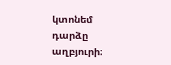կտոնեմ դարձը աղբյուրի։